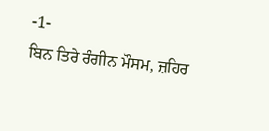-1-
ਬਿਨ ਤਿਰੇ ਰੰਗੀਨ ਮੌਸਮ, ਜ਼ਹਿਰ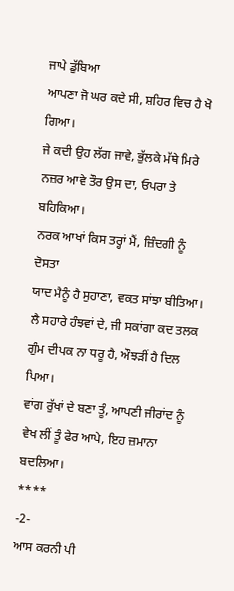ਜਾਪੇ ਡੁੱਬਿਆ
ਆਪਣਾ ਜੋ ਘਰ ਕਦੇ ਸੀ, ਸ਼ਹਿਰ ਵਿਚ ਹੈ ਖੋ ਗਿਆ।
ਜੇ ਕਦੀ ਉਹ ਲੱਗ ਜਾਵੇ, ਭੁੱਲਕੇ ਮੱਥੇ ਮਿਰੇ
ਨਜ਼ਰ ਆਵੇ ਤੌਰ ਉਸ ਦਾ, ਓਪਰਾ ਤੇ ਬਹਿਕਿਆ।
ਨਰਕ ਆਖਾਂ ਕਿਸ ਤਰ੍ਹਾਂ ਮੈਂ, ਜ਼ਿੰਦਗੀ ਨੂੰ ਦੋਸਤਾ
ਯਾਦ ਮੈਨੂੰ ਹੈ ਸੁਹਾਣਾ, ਵਕਤ ਸਾਂਝਾ ਬੀਤਿਆ।
ਲੈ ਸਹਾਰੇ ਹੰਝਵਾਂ ਦੇ, ਜੀ ਸਕਾਂਗਾ ਕਦ ਤਲਕ
ਗੁੰਮ ਦੀਪਕ ਨਾ ਧਰੂ ਹੈ, ਔਝੜੀਂ ਹੈ ਦਿਲ ਪਿਆ।
ਵਾਂਗ ਰੁੱਖਾਂ ਦੇ ਬਣਾ ਤੂੰ, ਆਪਣੀ ਜੀਰਾਂਦ ਨੂੰ
ਵੇਖ ਲੀਂ ਤੂੰ ਫੇਰ ਆਪੇ, ਇਹ ਜ਼ਮਾਨਾ ਬਦਲਿਆ।
****
-2-
ਆਸ ਕਰਨੀ ਪੀ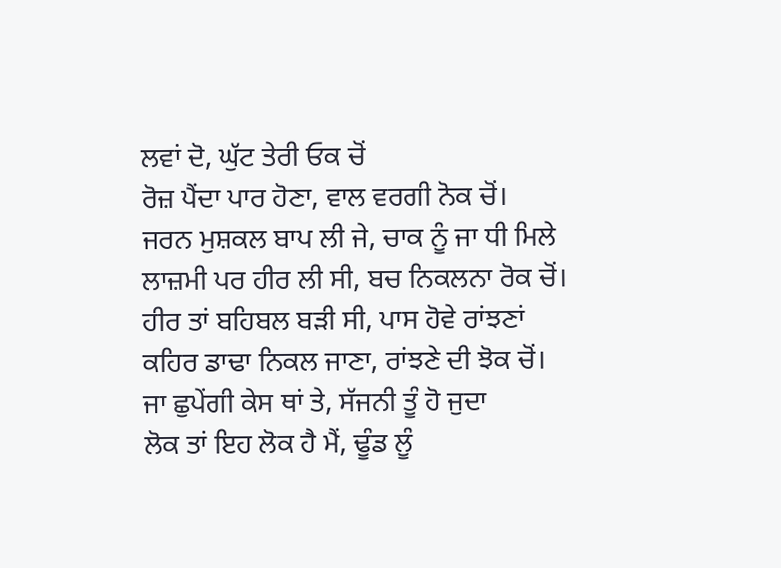ਲਵਾਂ ਦੋ, ਘੁੱਟ ਤੇਰੀ ਓਕ ਚੋਂ
ਰੋਜ਼ ਪੈਂਦਾ ਪਾਰ ਹੋਣਾ, ਵਾਲ ਵਰਗੀ ਨੋਕ ਚੋਂ।
ਜਰਨ ਮੁਸ਼ਕਲ ਬਾਪ ਲੀ ਜੇ, ਚਾਕ ਨੂੰ ਜਾ ਧੀ ਮਿਲੇ
ਲਾਜ਼ਮੀ ਪਰ ਹੀਰ ਲੀ ਸੀ, ਬਚ ਨਿਕਲਨਾ ਰੋਕ ਚੋਂ।
ਹੀਰ ਤਾਂ ਬਹਿਬਲ ਬੜੀ ਸੀ, ਪਾਸ ਹੋਵੇ ਰਾਂਝਣਾਂ
ਕਹਿਰ ਡਾਢਾ ਨਿਕਲ ਜਾਣਾ, ਰਾਂਝਣੇ ਦੀ ਝੋਕ ਚੋਂ।
ਜਾ ਛੁਪੇਂਗੀ ਕੇਸ ਥਾਂ ਤੇ, ਸੱਜਨੀ ਤੂੰ ਹੋ ਜੁਦਾ
ਲੋਕ ਤਾਂ ਇਹ ਲੋਕ ਹੈ ਮੈਂ, ਢੂੰਡ ਲੂੰ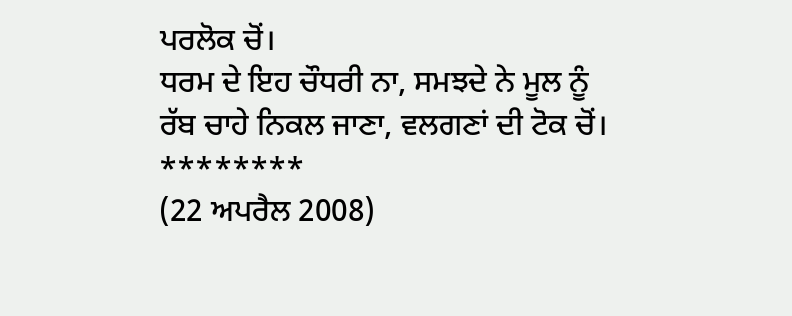ਪਰਲੋਕ ਚੋਂ।
ਧਰਮ ਦੇ ਇਹ ਚੌਧਰੀ ਨਾ, ਸਮਝਦੇ ਨੇ ਮੂਲ ਨੂੰ
ਰੱਬ ਚਾਹੇ ਨਿਕਲ ਜਾਣਾ, ਵਲਗਣਾਂ ਦੀ ਟੋਕ ਚੋਂ।
********
(22 ਅਪਰੈਲ 2008)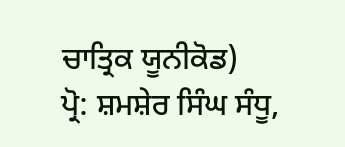ਚਾਤ੍ਰਿਕ ਯੂਨੀਕੋਡ)
ਪ੍ਰੋ: ਸ਼ਮਸ਼ੇਰ ਸਿੰਘ ਸੰਧੂ,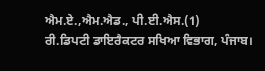ਐਮ.ਏ.,ਐਮ.ਐਡ., ਪੀ.ਈ.ਐਸ.(1)
ਰੀ.ਡਿਪਟੀ ਡਾਇਰੈਕਟਰ ਸਖਿਆ ਵਿਭਾਗ, ਪੰਜਾਬ।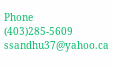Phone
(403)285-5609
ssandhu37@yahoo.ca